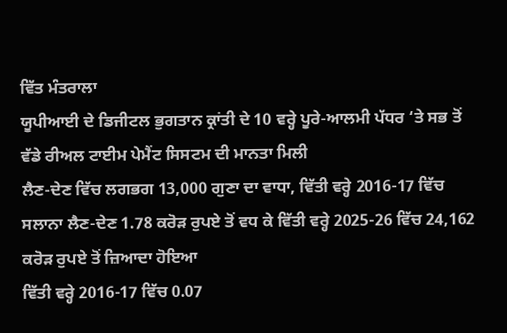ਵਿੱਤ ਮੰਤਰਾਲਾ
ਯੂਪੀਆਈ ਦੇ ਡਿਜੀਟਲ ਭੁਗਤਾਨ ਕ੍ਰਾਂਤੀ ਦੇ 10 ਵਰ੍ਹੇ ਪੂਰੇ-ਆਲਮੀ ਪੱਧਰ ‘ਤੇ ਸਭ ਤੋਂ ਵੱਡੇ ਰੀਅਲ ਟਾਈਮ ਪੇਮੈਂਟ ਸਿਸਟਮ ਦੀ ਮਾਨਤਾ ਮਿਲੀ
ਲੈਣ-ਦੇਣ ਵਿੱਚ ਲਗਭਗ 13,000 ਗੁਣਾ ਦਾ ਵਾਧਾ, ਵਿੱਤੀ ਵਰ੍ਹੇ 2016-17 ਵਿੱਚ ਸਲਾਨਾ ਲੈਣ-ਦੇਣ 1.78 ਕਰੋੜ ਰੁਪਏ ਤੋਂ ਵਧ ਕੇ ਵਿੱਤੀ ਵਰ੍ਹੇ 2025-26 ਵਿੱਚ 24,162 ਕਰੋੜ ਰੁਪਏ ਤੋਂ ਜ਼ਿਆਦਾ ਹੋਇਆ
ਵਿੱਤੀ ਵਰ੍ਹੇ 2016-17 ਵਿੱਚ 0.07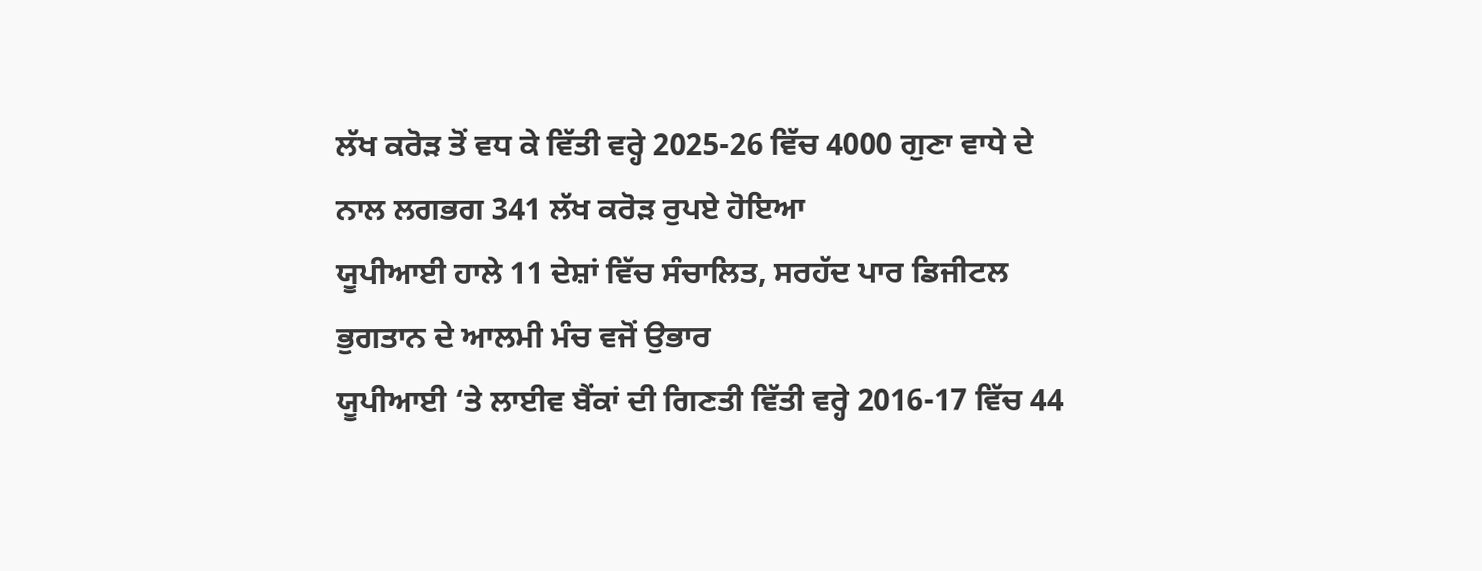ਲੱਖ ਕਰੋੜ ਤੋਂ ਵਧ ਕੇ ਵਿੱਤੀ ਵਰ੍ਹੇ 2025-26 ਵਿੱਚ 4000 ਗੁਣਾ ਵਾਧੇ ਦੇ ਨਾਲ ਲਗਭਗ 341 ਲੱਖ ਕਰੋੜ ਰੁਪਏ ਹੋਇਆ
ਯੂਪੀਆਈ ਹਾਲੇ 11 ਦੇਸ਼ਾਂ ਵਿੱਚ ਸੰਚਾਲਿਤ, ਸਰਹੱਦ ਪਾਰ ਡਿਜੀਟਲ ਭੁਗਤਾਨ ਦੇ ਆਲਮੀ ਮੰਚ ਵਜੋਂ ਉਭਾਰ
ਯੂਪੀਆਈ ‘ਤੇ ਲਾਈਵ ਬੈਂਕਾਂ ਦੀ ਗਿਣਤੀ ਵਿੱਤੀ ਵਰ੍ਹੇ 2016-17 ਵਿੱਚ 44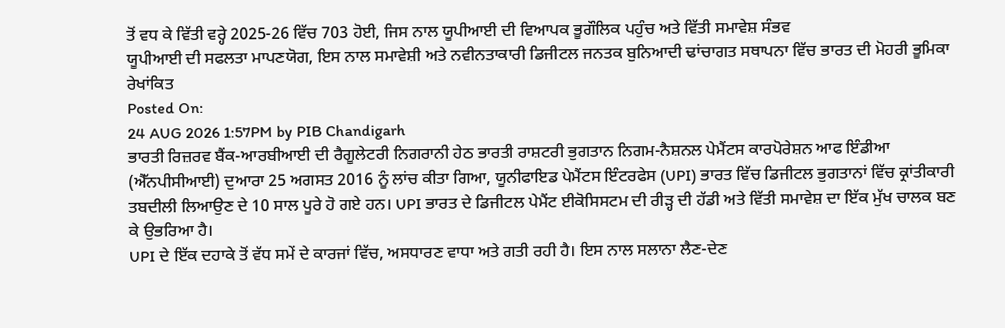ਤੋਂ ਵਧ ਕੇ ਵਿੱਤੀ ਵਰ੍ਹੇ 2025-26 ਵਿੱਚ 703 ਹੋਈ, ਜਿਸ ਨਾਲ ਯੂਪੀਆਈ ਦੀ ਵਿਆਪਕ ਭੂਗੌਲਿਕ ਪਹੁੰਚ ਅਤੇ ਵਿੱਤੀ ਸਮਾਵੇਸ਼ ਸੰਭਵ
ਯੂਪੀਆਈ ਦੀ ਸਫਲਤਾ ਮਾਪਣਯੋਗ, ਇਸ ਨਾਲ ਸਮਾਵੇਸ਼ੀ ਅਤੇ ਨਵੀਨਤਾਕਾਰੀ ਡਿਜੀਟਲ ਜਨਤਕ ਬੁਨਿਆਦੀ ਢਾਂਚਾਗਤ ਸਥਾਪਨਾ ਵਿੱਚ ਭਾਰਤ ਦੀ ਮੋਹਰੀ ਭੂਮਿਕਾ ਰੇਖਾਂਕਿਤ
Posted On:
24 AUG 2026 1:57PM by PIB Chandigarh
ਭਾਰਤੀ ਰਿਜ਼ਰਵ ਬੈਂਕ-ਆਰਬੀਆਈ ਦੀ ਰੈਗੂਲੇਟਰੀ ਨਿਗਰਾਨੀ ਹੇਠ ਭਾਰਤੀ ਰਾਸ਼ਟਰੀ ਭੁਗਤਾਨ ਨਿਗਮ-ਨੈਸ਼ਨਲ ਪੇਮੈਂਟਸ ਕਾਰਪੋਰੇਸ਼ਨ ਆਫ ਇੰਡੀਆ (ਐੱਨਪੀਸੀਆਈ) ਦੁਆਰਾ 25 ਅਗਸਤ 2016 ਨੂੰ ਲਾਂਚ ਕੀਤਾ ਗਿਆ, ਯੂਨੀਫਾਇਡ ਪੇਮੈਂਟਸ ਇੰਟਰਫੇਸ (UPI) ਭਾਰਤ ਵਿੱਚ ਡਿਜੀਟਲ ਭੁਗਤਾਨਾਂ ਵਿੱਚ ਕ੍ਰਾਂਤੀਕਾਰੀ ਤਬਦੀਲੀ ਲਿਆਉਣ ਦੇ 10 ਸਾਲ ਪੂਰੇ ਹੋ ਗਏ ਹਨ। UPI ਭਾਰਤ ਦੇ ਡਿਜੀਟਲ ਪੇਮੈਂਟ ਈਕੋਸਿਸਟਮ ਦੀ ਰੀੜ੍ਹ ਦੀ ਹੱਡੀ ਅਤੇ ਵਿੱਤੀ ਸਮਾਵੇਸ਼ ਦਾ ਇੱਕ ਮੁੱਖ ਚਾਲਕ ਬਣ ਕੇ ਉਭਰਿਆ ਹੈ।
UPI ਦੇ ਇੱਕ ਦਹਾਕੇ ਤੋਂ ਵੱਧ ਸਮੇਂ ਦੇ ਕਾਰਜਾਂ ਵਿੱਚ, ਅਸਧਾਰਣ ਵਾਧਾ ਅਤੇ ਗਤੀ ਰਹੀ ਹੈ। ਇਸ ਨਾਲ ਸਲਾਨਾ ਲੈਣ-ਦੇਣ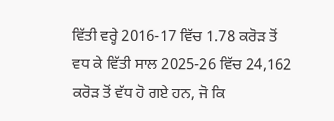ਵਿੱਤੀ ਵਰ੍ਹੇ 2016-17 ਵਿੱਚ 1.78 ਕਰੋੜ ਤੋਂ ਵਧ ਕੇ ਵਿੱਤੀ ਸਾਲ 2025-26 ਵਿੱਚ 24,162 ਕਰੋੜ ਤੋਂ ਵੱਧ ਹੋ ਗਏ ਹਨ, ਜੋ ਕਿ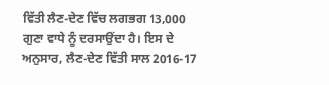ਵਿੱਤੀ ਲੈਣ-ਦੇਣ ਵਿੱਚ ਲਗਭਗ 13,000 ਗੁਣਾ ਵਾਧੇ ਨੂੰ ਦਰਸਾਉਂਦਾ ਹੈ। ਇਸ ਦੇ ਅਨੁਸਾਰ, ਲੈਣ-ਦੇਣ ਵਿੱਤੀ ਸਾਲ 2016-17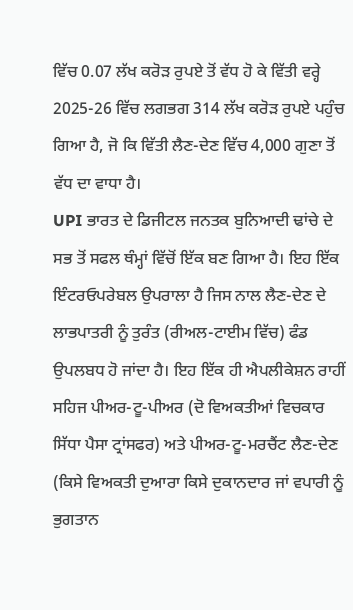ਵਿੱਚ 0.07 ਲੱਖ ਕਰੋੜ ਰੁਪਏ ਤੋਂ ਵੱਧ ਹੋ ਕੇ ਵਿੱਤੀ ਵਰ੍ਹੇ 2025-26 ਵਿੱਚ ਲਗਭਗ 314 ਲੱਖ ਕਰੋੜ ਰੁਪਏ ਪਹੁੰਚ ਗਿਆ ਹੈ, ਜੋ ਕਿ ਵਿੱਤੀ ਲੈਣ-ਦੇਣ ਵਿੱਚ 4,000 ਗੁਣਾ ਤੋਂ ਵੱਧ ਦਾ ਵਾਧਾ ਹੈ।
UPI ਭਾਰਤ ਦੇ ਡਿਜੀਟਲ ਜਨਤਕ ਬੁਨਿਆਦੀ ਢਾਂਚੇ ਦੇ ਸਭ ਤੋਂ ਸਫਲ ਥੰਮ੍ਹਾਂ ਵਿੱਚੋਂ ਇੱਕ ਬਣ ਗਿਆ ਹੈ। ਇਹ ਇੱਕ ਇੰਟਰਓਪਰੇਬਲ ਉਪਰਾਲਾ ਹੈ ਜਿਸ ਨਾਲ ਲੈਣ-ਦੇਣ ਦੇ ਲਾਭਪਾਤਰੀ ਨੂੰ ਤੁਰੰਤ (ਰੀਅਲ-ਟਾਈਮ ਵਿੱਚ) ਫੰਡ ਉਪਲਬਧ ਹੋ ਜਾਂਦਾ ਹੈ। ਇਹ ਇੱਕ ਹੀ ਐਪਲੀਕੇਸ਼ਨ ਰਾਹੀਂ ਸਹਿਜ ਪੀਅਰ-ਟੂ-ਪੀਅਰ (ਦੋ ਵਿਅਕਤੀਆਂ ਵਿਚਕਾਰ ਸਿੱਧਾ ਪੈਸਾ ਟ੍ਰਾਂਸਫਰ) ਅਤੇ ਪੀਅਰ-ਟੂ-ਮਰਚੈਂਟ ਲੈਣ-ਦੇਣ (ਕਿਸੇ ਵਿਅਕਤੀ ਦੁਆਰਾ ਕਿਸੇ ਦੁਕਾਨਦਾਰ ਜਾਂ ਵਪਾਰੀ ਨੂੰ ਭੁਗਤਾਨ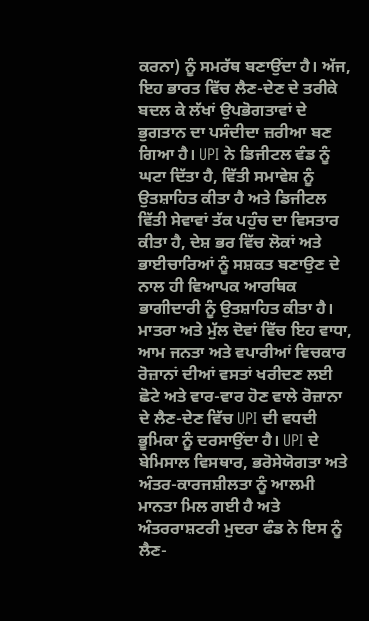ਕਰਨਾ) ਨੂੰ ਸਮਰੱਥ ਬਣਾਉਂਦਾ ਹੈ। ਅੱਜ, ਇਹ ਭਾਰਤ ਵਿੱਚ ਲੈਣ-ਦੇਣ ਦੇ ਤਰੀਕੇ ਬਦਲ ਕੇ ਲੱਖਾਂ ਉਪਭੋਗਤਾਵਾਂ ਦੇ ਭੁਗਤਾਨ ਦਾ ਪਸੰਦੀਦਾ ਜ਼ਰੀਆ ਬਣ ਗਿਆ ਹੈ। UPI ਨੇ ਡਿਜੀਟਲ ਵੰਡ ਨੂੰ ਘਟਾ ਦਿੱਤਾ ਹੈ, ਵਿੱਤੀ ਸਮਾਵੇਸ਼ ਨੂੰ ਉਤਸ਼ਾਹਿਤ ਕੀਤਾ ਹੈ ਅਤੇ ਡਿਜੀਟਲ ਵਿੱਤੀ ਸੇਵਾਵਾਂ ਤੱਕ ਪਹੁੰਚ ਦਾ ਵਿਸਤਾਰ ਕੀਤਾ ਹੈ, ਦੇਸ਼ ਭਰ ਵਿੱਚ ਲੋਕਾਂ ਅਤੇ ਭਾਈਚਾਰਿਆਂ ਨੂੰ ਸਸ਼ਕਤ ਬਣਾਉਣ ਦੇ ਨਾਲ ਹੀ ਵਿਆਪਕ ਆਰਥਿਕ ਭਾਗੀਦਾਰੀ ਨੂੰ ਉਤਸ਼ਾਹਿਤ ਕੀਤਾ ਹੈ।
ਮਾਤਰਾ ਅਤੇ ਮੁੱਲ ਦੋਵਾਂ ਵਿੱਚ ਇਹ ਵਾਧਾ, ਆਮ ਜਨਤਾ ਅਤੇ ਵਪਾਰੀਆਂ ਵਿਚਕਾਰ ਰੋਜ਼ਾਨਾਂ ਦੀਆਂ ਵਸਤਾਂ ਖਰੀਦਣ ਲਈ ਛੋਟੇ ਅਤੇ ਵਾਰ-ਵਾਰ ਹੋਣ ਵਾਲੇ ਰੋਜ਼ਾਨਾ ਦੇ ਲੈਣ-ਦੇਣ ਵਿੱਚ UPI ਦੀ ਵਧਦੀ ਭੂਮਿਕਾ ਨੂੰ ਦਰਸਾਉਂਦਾ ਹੈ। UPI ਦੇ ਬੇਮਿਸਾਲ ਵਿਸਥਾਰ, ਭਰੋਸੇਯੋਗਤਾ ਅਤੇ ਅੰਤਰ-ਕਾਰਜਸ਼ੀਲਤਾ ਨੂੰ ਆਲਮੀ ਮਾਨਤਾ ਮਿਲ ਗਈ ਹੈ ਅਤੇ ਅੰਤਰਰਾਸ਼ਟਰੀ ਮੁਦਰਾ ਫੰਡ ਨੇ ਇਸ ਨੂੰ ਲੈਣ-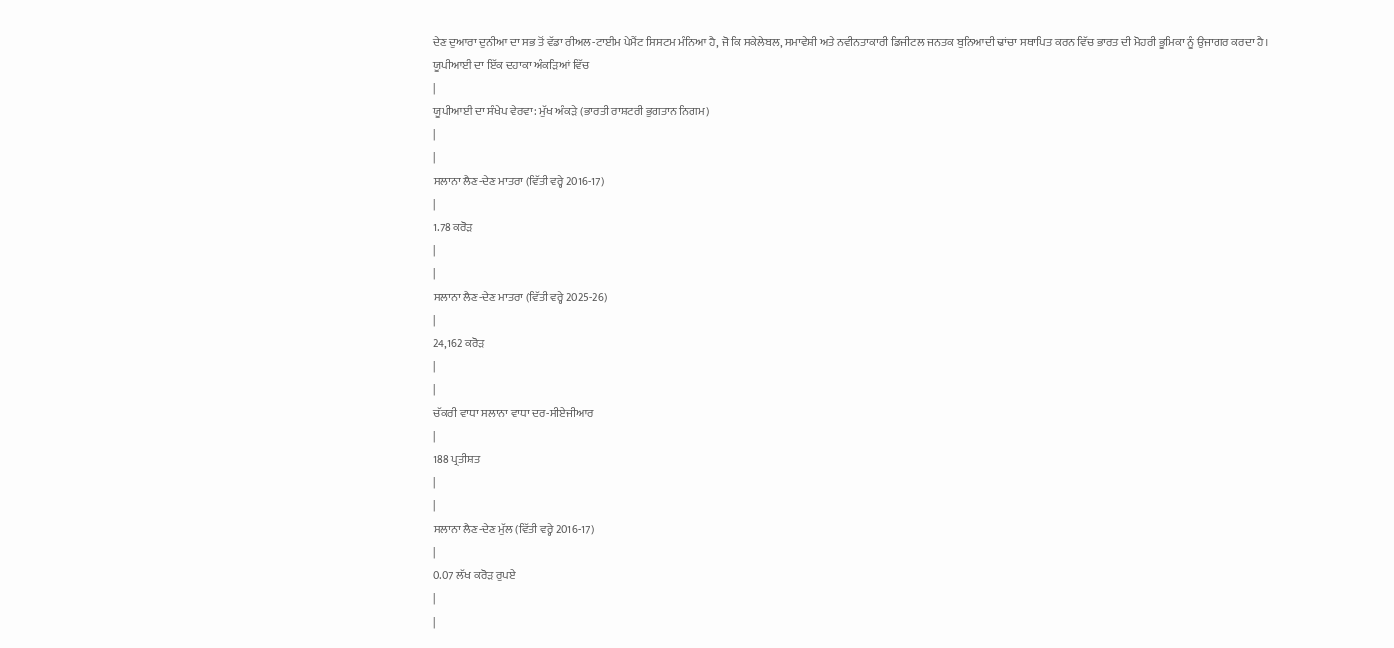ਦੇਣ ਦੁਆਰਾ ਦੁਨੀਆ ਦਾ ਸਭ ਤੋਂ ਵੱਡਾ ਰੀਅਲ-ਟਾਈਮ ਪੇਮੈਂਟ ਸਿਸਟਮ ਮੰਨਿਆ ਹੈ, ਜੋ ਕਿ ਸਕੇਲੇਬਲ, ਸਮਾਵੇਸ਼ੀ ਅਤੇ ਨਵੀਨਤਾਕਾਰੀ ਡਿਜੀਟਲ ਜਨਤਕ ਬੁਨਿਆਦੀ ਢਾਂਚਾ ਸਥਾਪਿਤ ਕਰਨ ਵਿੱਚ ਭਾਰਤ ਦੀ ਮੋਹਰੀ ਭੂਮਿਕਾ ਨੂੰ ਉਜਾਗਰ ਕਰਦਾ ਹੈ।
ਯੂਪੀਆਈ ਦਾ ਇੱਕ ਦਹਾਕਾ ਅੰਕੜਿਆਂ ਵਿੱਚ
|
ਯੂਪੀਆਈ ਦਾ ਸੰਖੇਪ ਵੇਰਵਾ: ਮੁੱਖ ਅੰਕੜੇ (ਭਾਰਤੀ ਰਾਸ਼ਟਰੀ ਭੁਗਤਾਨ ਨਿਗਮ)
|
|
ਸਲਾਨਾ ਲੈਣ-ਦੇਣ ਮਾਤਰਾ (ਵਿੱਤੀ ਵਰ੍ਹੇ 2016-17)
|
1.78 ਕਰੋੜ
|
|
ਸਲਾਨਾ ਲੈਣ-ਦੇਣ ਮਾਤਰਾ (ਵਿੱਤੀ ਵਰ੍ਹੇ 2025-26)
|
24,162 ਕਰੋੜ
|
|
ਚੱਕਰੀ ਵਾਧਾ ਸਲਾਨਾ ਵਾਧਾ ਦਰ-ਸੀਏਜੀਆਰ
|
188 ਪ੍ਰਤੀਸ਼ਤ
|
|
ਸਲਾਨਾ ਲੈਣ-ਦੇਣ ਮੁੱਲ (ਵਿੱਤੀ ਵਰ੍ਹੇ 2016-17)
|
0.07 ਲੱਖ ਕਰੋੜ ਰੁਪਏ
|
|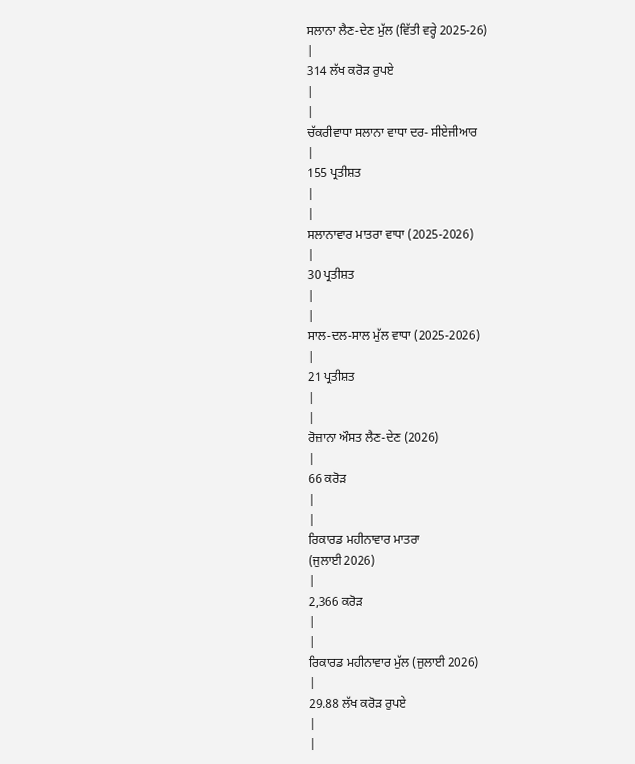ਸਲਾਨਾ ਲੈਣ-ਦੇਣ ਮੁੱਲ (ਵਿੱਤੀ ਵਰ੍ਹੇ 2025-26)
|
314 ਲੱਖ ਕਰੋੜ ਰੁਪਏ
|
|
ਚੱਕਰੀਵਾਧਾ ਸਲਾਨਾ ਵਾਧਾ ਦਰ- ਸੀਏਜੀਆਰ
|
155 ਪ੍ਰਤੀਸ਼ਤ
|
|
ਸਲਾਨਾਵਾਰ ਮਾਤਰਾ ਵਾਧਾ (2025-2026)
|
30 ਪ੍ਰਤੀਸ਼ਤ
|
|
ਸਾਲ-ਦਲ-ਸਾਲ ਮੁੱਲ ਵਾਧਾ (2025-2026)
|
21 ਪ੍ਰਤੀਸ਼ਤ
|
|
ਰੋਜ਼ਾਨਾ ਔਸਤ ਲੈਣ-ਦੇਣ (2026)
|
66 ਕਰੋੜ
|
|
ਰਿਕਾਰਡ ਮਹੀਨਾਵਾਰ ਮਾਤਰਾ
(ਜੁਲਾਈ 2026)
|
2,366 ਕਰੋੜ
|
|
ਰਿਕਾਰਡ ਮਹੀਨਾਵਾਰ ਮੁੱਲ (ਜੁਲਾਈ 2026)
|
29.88 ਲੱਖ ਕਰੋੜ ਰੁਪਏ
|
|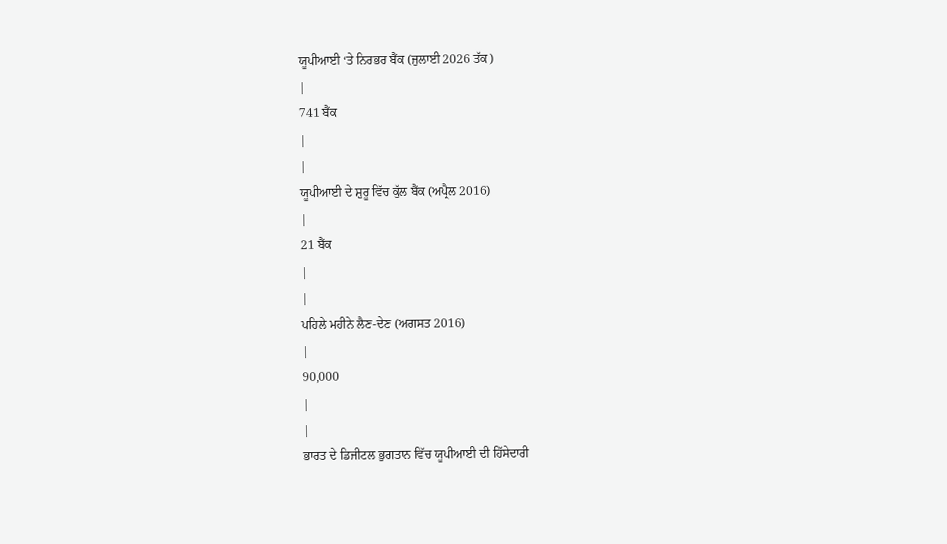ਯੂਪੀਆਈ ‘ਤੇ ਨਿਰਭਰ ਬੈਂਕ (ਜੁਲਾਈ 2026 ਤੱਕ)
|
741 ਬੈਂਕ
|
|
ਯੂਪੀਆਈ ਦੇ ਸ਼ੁਰੂ ਵਿੱਚ ਕੁੱਲ ਬੈਂਕ (ਅਪ੍ਰੈਲ 2016)
|
21 ਬੈਂਕ
|
|
ਪਹਿਲੇ ਮਹੀਨੇ ਲੈਣ-ਦੇਣ (ਅਗਸਤ 2016)
|
90,000
|
|
ਭਾਰਤ ਦੇ ਡਿਜੀਟਲ ਭੁਗਤਾਨ ਵਿੱਚ ਯੂਪੀਆਈ ਦੀ ਹਿੱਸੇਦਾਰੀ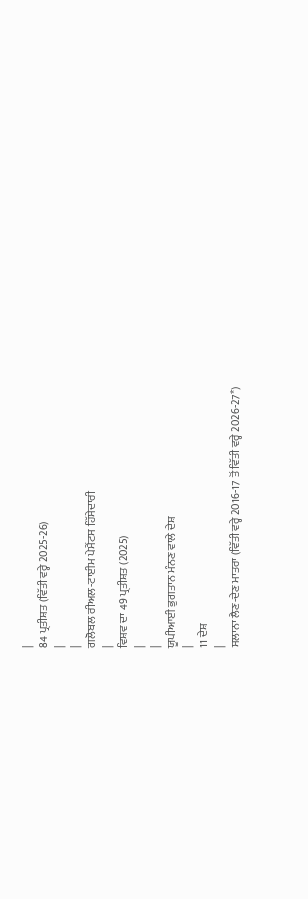|
84 ਪ੍ਰਤੀਸ਼ਤ (ਵਿੱਤੀ ਵਰ੍ਹੇ 2025-26)
|
|
ਗਲੋਬਲ ਰੀਅਲ-ਟਾਈਮ ਪੇਮੈਂਟਸ ਹਿੱਸੇਦਾਰੀ
|
ਵਿਸ਼ਵ ਦਾ 49 ਪ੍ਰਤੀਸ਼ਤ (2025)
|
|
ਯੂਪੀਆਈ ਭੁਗਤਾਨ ਮੰਨਣ ਵਾਲੇ ਦੇਸ਼
|
11 ਦੇਸ਼
|
ਸਲਾਨਾ ਲੈਣ-ਦੇਣ ਮਾਤਰਾ (ਵਿੱਤੀ ਵਰ੍ਹੇ 2016-17 ਤੋਂ ਵਿੱਤੀ ਵਰ੍ਹੇ 2026-27*)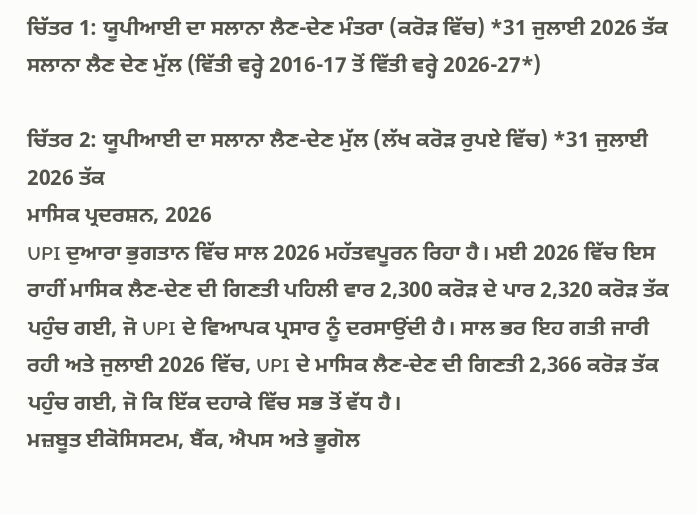ਚਿੱਤਰ 1: ਯੂਪੀਆਈ ਦਾ ਸਲਾਨਾ ਲੈਣ-ਦੇਣ ਮੰਤਰਾ (ਕਰੋੜ ਵਿੱਚ) *31 ਜੁਲਾਈ 2026 ਤੱਕ
ਸਲਾਨਾ ਲੈਣ ਦੇਣ ਮੁੱਲ (ਵਿੱਤੀ ਵਰ੍ਹੇ 2016-17 ਤੋਂ ਵਿੱਤੀ ਵਰ੍ਹੇ 2026-27*)

ਚਿੱਤਰ 2: ਯੂਪੀਆਈ ਦਾ ਸਲਾਨਾ ਲੈਣ-ਦੇਣ ਮੁੱਲ (ਲੱਖ ਕਰੋੜ ਰੁਪਏ ਵਿੱਚ) *31 ਜੁਲਾਈ 2026 ਤੱਕ
ਮਾਸਿਕ ਪ੍ਰਦਰਸ਼ਨ, 2026
UPI ਦੁਆਰਾ ਭੁਗਤਾਨ ਵਿੱਚ ਸਾਲ 2026 ਮਹੱਤਵਪੂਰਨ ਰਿਹਾ ਹੈ। ਮਈ 2026 ਵਿੱਚ ਇਸ ਰਾਹੀਂ ਮਾਸਿਕ ਲੈਣ-ਦੇਣ ਦੀ ਗਿਣਤੀ ਪਹਿਲੀ ਵਾਰ 2,300 ਕਰੋੜ ਦੇ ਪਾਰ 2,320 ਕਰੋੜ ਤੱਕ ਪਹੁੰਚ ਗਈ, ਜੋ UPI ਦੇ ਵਿਆਪਕ ਪ੍ਰਸਾਰ ਨੂੰ ਦਰਸਾਉਂਦੀ ਹੈ। ਸਾਲ ਭਰ ਇਹ ਗਤੀ ਜਾਰੀ ਰਹੀ ਅਤੇ ਜੁਲਾਈ 2026 ਵਿੱਚ, UPI ਦੇ ਮਾਸਿਕ ਲੈਣ-ਦੇਣ ਦੀ ਗਿਣਤੀ 2,366 ਕਰੋੜ ਤੱਕ ਪਹੁੰਚ ਗਈ, ਜੋ ਕਿ ਇੱਕ ਦਹਾਕੇ ਵਿੱਚ ਸਭ ਤੋਂ ਵੱਧ ਹੈ।
ਮਜ਼ਬੂਤ ਈਕੋਸਿਸਟਮ, ਬੈਂਕ, ਐਪਸ ਅਤੇ ਭੂਗੋਲ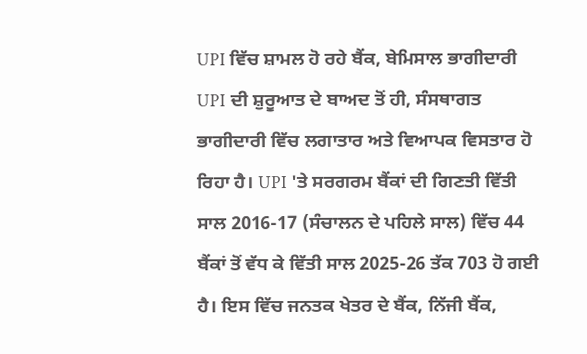UPI ਵਿੱਚ ਸ਼ਾਮਲ ਹੋ ਰਹੇ ਬੈਂਕ, ਬੇਮਿਸਾਲ ਭਾਗੀਦਾਰੀ
UPI ਦੀ ਸ਼ੁਰੂਆਤ ਦੇ ਬਾਅਦ ਤੋਂ ਹੀ, ਸੰਸਥਾਗਤ ਭਾਗੀਦਾਰੀ ਵਿੱਚ ਲਗਾਤਾਰ ਅਤੇ ਵਿਆਪਕ ਵਿਸਤਾਰ ਹੋ ਰਿਹਾ ਹੈ। UPI 'ਤੇ ਸਰਗਰਮ ਬੈਂਕਾਂ ਦੀ ਗਿਣਤੀ ਵਿੱਤੀ ਸਾਲ 2016-17 (ਸੰਚਾਲਨ ਦੇ ਪਹਿਲੇ ਸਾਲ) ਵਿੱਚ 44 ਬੈਂਕਾਂ ਤੋਂ ਵੱਧ ਕੇ ਵਿੱਤੀ ਸਾਲ 2025-26 ਤੱਕ 703 ਹੋ ਗਈ ਹੈ। ਇਸ ਵਿੱਚ ਜਨਤਕ ਖੇਤਰ ਦੇ ਬੈਂਕ, ਨਿੱਜੀ ਬੈਂਕ,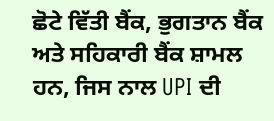ਛੋਟੇ ਵਿੱਤੀ ਬੈਂਕ, ਭੁਗਤਾਨ ਬੈਂਕ ਅਤੇ ਸਹਿਕਾਰੀ ਬੈਂਕ ਸ਼ਾਮਲ ਹਨ, ਜਿਸ ਨਾਲ UPI ਦੀ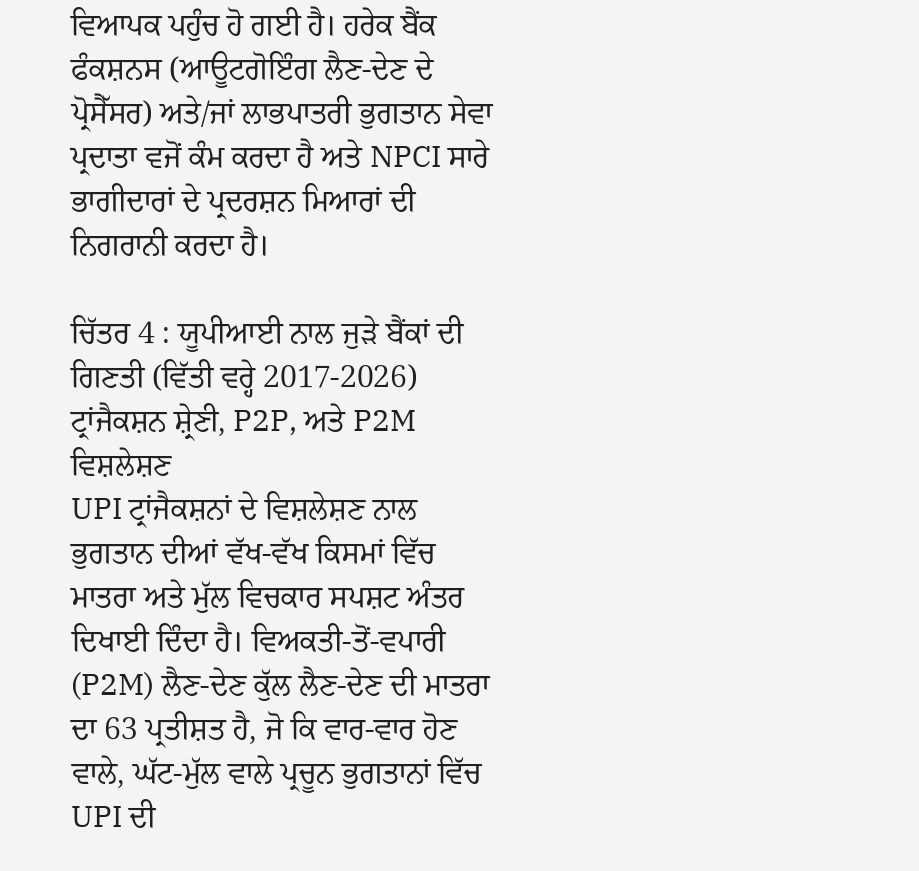ਵਿਆਪਕ ਪਹੁੰਚ ਹੋ ਗਈ ਹੈ। ਹਰੇਕ ਬੈਂਕ ਫੰਕਸ਼ਨਸ (ਆਊਟਗੋਇੰਗ ਲੈਣ-ਦੇਣ ਦੇ ਪ੍ਰੋਸੈੱਸਰ) ਅਤੇ/ਜਾਂ ਲਾਭਪਾਤਰੀ ਭੁਗਤਾਨ ਸੇਵਾ ਪ੍ਰਦਾਤਾ ਵਜੋਂ ਕੰਮ ਕਰਦਾ ਹੈ ਅਤੇ NPCI ਸਾਰੇ ਭਾਗੀਦਾਰਾਂ ਦੇ ਪ੍ਰਦਰਸ਼ਨ ਮਿਆਰਾਂ ਦੀ ਨਿਗਰਾਨੀ ਕਰਦਾ ਹੈ।

ਚਿੱਤਰ 4 : ਯੂਪੀਆਈ ਨਾਲ ਜੁੜੇ ਬੈਂਕਾਂ ਦੀ ਗਿਣਤੀ (ਵਿੱਤੀ ਵਰ੍ਹੇ 2017-2026)
ਟ੍ਰਾਂਜੈਕਸ਼ਨ ਸ਼੍ਰੇਣੀ, P2P, ਅਤੇ P2M ਵਿਸ਼ਲੇਸ਼ਣ
UPI ਟ੍ਰਾਂਜੈਕਸ਼ਨਾਂ ਦੇ ਵਿਸ਼ਲੇਸ਼ਣ ਨਾਲ ਭੁਗਤਾਨ ਦੀਆਂ ਵੱਖ-ਵੱਖ ਕਿਸਮਾਂ ਵਿੱਚ ਮਾਤਰਾ ਅਤੇ ਮੁੱਲ ਵਿਚਕਾਰ ਸਪਸ਼ਟ ਅੰਤਰ ਦਿਖਾਈ ਦਿੰਦਾ ਹੈ। ਵਿਅਕਤੀ-ਤੋਂ-ਵਪਾਰੀ (P2M) ਲੈਣ-ਦੇਣ ਕੁੱਲ ਲੈਣ-ਦੇਣ ਦੀ ਮਾਤਰਾ ਦਾ 63 ਪ੍ਰਤੀਸ਼ਤ ਹੈ, ਜੋ ਕਿ ਵਾਰ-ਵਾਰ ਹੋਣ ਵਾਲੇ, ਘੱਟ-ਮੁੱਲ ਵਾਲੇ ਪ੍ਰਚੂਨ ਭੁਗਤਾਨਾਂ ਵਿੱਚ UPI ਦੀ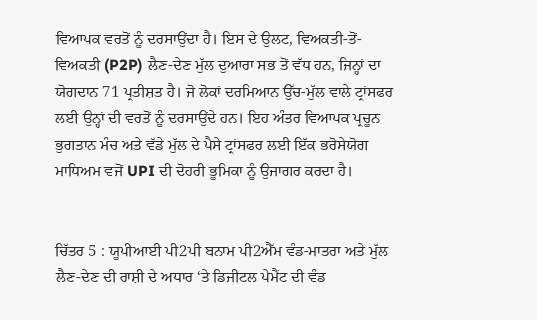ਵਿਆਪਕ ਵਰਤੋਂ ਨੂੰ ਦਰਸਾਉਂਦਾ ਹੈ। ਇਸ ਦੇ ਉਲਟ, ਵਿਅਕਤੀ-ਤੋਂ-ਵਿਅਕਤੀ (P2P) ਲੈਣ-ਦੇਣ ਮੁੱਲ ਦੁਆਰਾ ਸਭ ਤੋਂ ਵੱਧ ਹਨ, ਜਿਨ੍ਹਾਂ ਦਾ ਯੋਗਦਾਨ 71 ਪ੍ਰਤੀਸ਼ਤ ਹੈ। ਜੋ ਲੋਕਾਂ ਦਰਮਿਆਨ ਉੱਚ-ਮੁੱਲ ਵਾਲੇ ਟ੍ਰਾਂਸਫਰ ਲਈ ਉਨ੍ਹਾਂ ਦੀ ਵਰਤੋਂ ਨੂੰ ਦਰਸਾਉਂਦੇ ਹਨ। ਇਹ ਅੰਤਰ ਵਿਆਪਕ ਪ੍ਰਚੂਨ ਭੁਗਤਾਨ ਮੰਚ ਅਤੇ ਵੱਡੇ ਮੁੱਲ ਦੇ ਪੈਸੇ ਟ੍ਰਾਂਸਫਰ ਲਈ ਇੱਕ ਭਰੋਸੇਯੋਗ ਮਾਧਿਅਮ ਵਜੋਂ UPI ਦੀ ਦੋਹਰੀ ਭੂਮਿਕਾ ਨੂੰ ਉਜਾਗਰ ਕਰਦਾ ਹੈ।


ਚਿੱਤਰ 5 : ਯੂਪੀਆਈ ਪੀ2ਪੀ ਬਨਾਮ ਪੀ2ਐੱਮ ਵੰਡ-ਮਾਤਰਾ ਅਤੇ ਮੁੱਲ
ਲੈਣ-ਦੇਣ ਦੀ ਰਾਸ਼ੀ ਦੇ ਅਧਾਰ ‘ਤੇ ਡਿਜੀਟਲ ਪੇਮੈਂਟ ਦੀ ਵੰਡ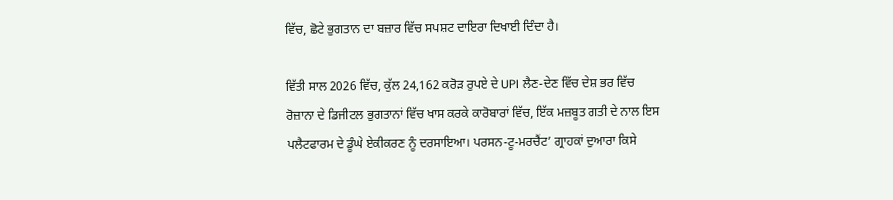ਵਿੱਚ, ਛੋਟੇ ਭੁਗਤਾਨ ਦਾ ਬਜ਼ਾਰ ਵਿੱਚ ਸਪਸ਼ਟ ਦਾਇਰਾ ਦਿਖਾਈ ਦਿੰਦਾ ਹੈ।

ਵਿੱਤੀ ਸਾਲ 2026 ਵਿੱਚ, ਕੁੱਲ 24,162 ਕਰੋੜ ਰੁਪਏ ਦੇ UPI ਲੈਣ-ਦੇਣ ਵਿੱਚ ਦੇਸ਼ ਭਰ ਵਿੱਚ ਰੋਜ਼ਾਨਾ ਦੇ ਡਿਜੀਟਲ ਭੁਗਤਾਨਾਂ ਵਿੱਚ ਖਾਸ ਕਰਕੇ ਕਾਰੋਬਾਰਾਂ ਵਿੱਚ, ਇੱਕ ਮਜ਼ਬੂਤ ਗਤੀ ਦੇ ਨਾਲ ਇਸ ਪਲੈਟਫਾਰਮ ਦੇ ਡੂੰਘੇ ਏਕੀਕਰਣ ਨੂੰ ਦਰਸਾਇਆ। ਪਰਸਨ-ਟੂ-ਮਰਚੈਂਟ’ ਗ੍ਰਾਹਕਾਂ ਦੁਆਰਾ ਕਿਸੇ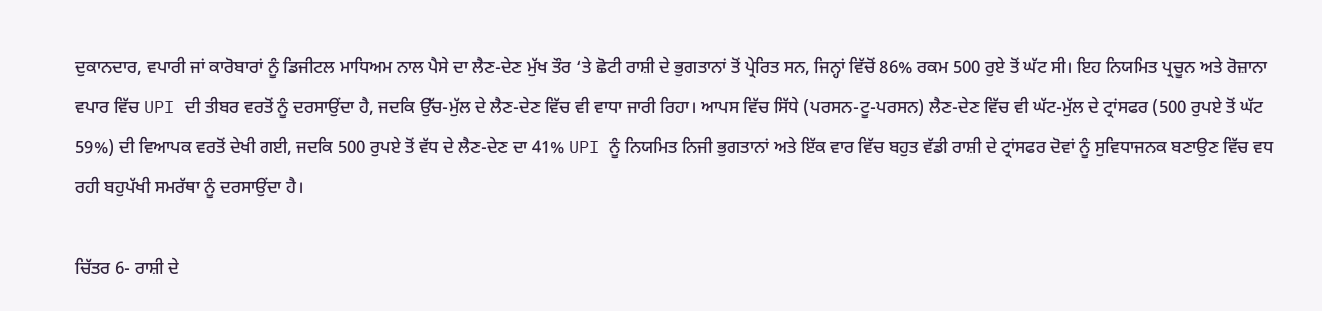ਦੁਕਾਨਦਾਰ, ਵਪਾਰੀ ਜਾਂ ਕਾਰੋਬਾਰਾਂ ਨੂੰ ਡਿਜੀਟਲ ਮਾਧਿਅਮ ਨਾਲ ਪੈਸੇ ਦਾ ਲੈਣ-ਦੇਣ ਮੁੱਖ ਤੌਰ ‘ਤੇ ਛੋਟੀ ਰਾਸ਼ੀ ਦੇ ਭੁਗਤਾਨਾਂ ਤੋਂ ਪ੍ਰੇਰਿਤ ਸਨ, ਜਿਨ੍ਹਾਂ ਵਿੱਚੋਂ 86% ਰਕਮ 500 ਰੁਏ ਤੋਂ ਘੱਟ ਸੀ। ਇਹ ਨਿਯਮਿਤ ਪ੍ਰਚੂਨ ਅਤੇ ਰੋਜ਼ਾਨਾ ਵਪਾਰ ਵਿੱਚ UPI ਦੀ ਤੀਬਰ ਵਰਤੋਂ ਨੂੰ ਦਰਸਾਉਂਦਾ ਹੈ, ਜਦਕਿ ਉੱਚ-ਮੁੱਲ ਦੇ ਲੈਣ-ਦੇਣ ਵਿੱਚ ਵੀ ਵਾਧਾ ਜਾਰੀ ਰਿਹਾ। ਆਪਸ ਵਿੱਚ ਸਿੱਧੇ (ਪਰਸਨ-ਟੂ-ਪਰਸਨ) ਲੈਣ-ਦੇਣ ਵਿੱਚ ਵੀ ਘੱਟ-ਮੁੱਲ ਦੇ ਟ੍ਰਾਂਸਫਰ (500 ਰੁਪਏ ਤੋਂ ਘੱਟ 59%) ਦੀ ਵਿਆਪਕ ਵਰਤੋਂ ਦੇਖੀ ਗਈ, ਜਦਕਿ 500 ਰੁਪਏ ਤੋਂ ਵੱਧ ਦੇ ਲੈਣ-ਦੇਣ ਦਾ 41% UPI ਨੂੰ ਨਿਯਮਿਤ ਨਿਜੀ ਭੁਗਤਾਨਾਂ ਅਤੇ ਇੱਕ ਵਾਰ ਵਿੱਚ ਬਹੁਤ ਵੱਡੀ ਰਾਸ਼ੀ ਦੇ ਟ੍ਰਾਂਸਫਰ ਦੋਵਾਂ ਨੂੰ ਸੁਵਿਧਾਜਨਕ ਬਣਾਉਣ ਵਿੱਚ ਵਧ ਰਹੀ ਬਹੁਪੱਖੀ ਸਮਰੱਥਾ ਨੂੰ ਦਰਸਾਉਂਦਾ ਹੈ।

ਚਿੱਤਰ 6- ਰਾਸ਼ੀ ਦੇ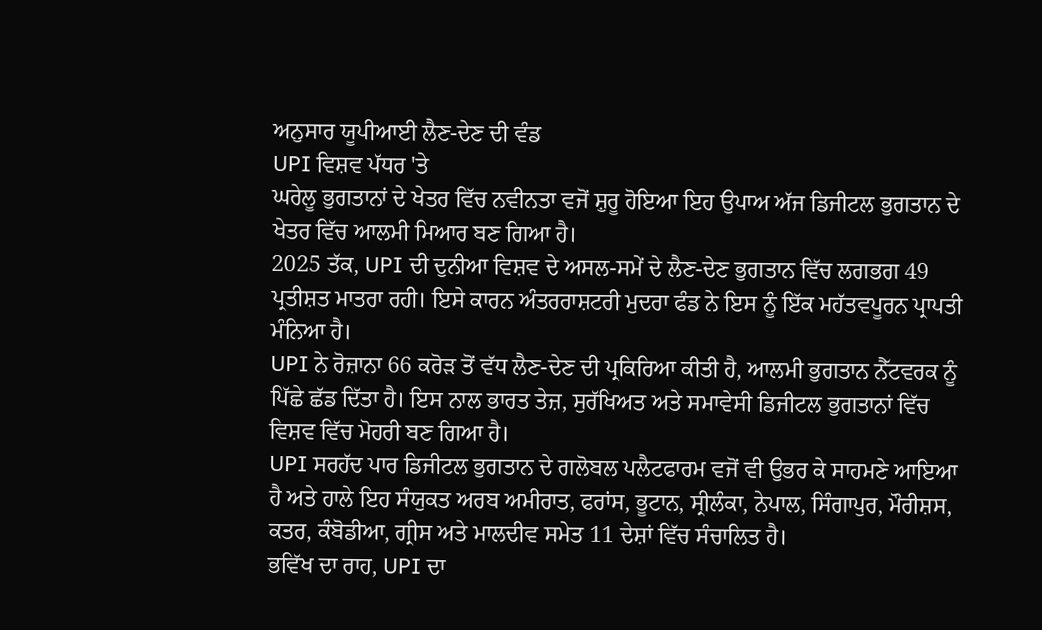ਅਨੁਸਾਰ ਯੂਪੀਆਈ ਲੈਣ-ਦੇਣ ਦੀ ਵੰਡ
UPI ਵਿਸ਼ਵ ਪੱਧਰ 'ਤੇ
ਘਰੇਲੂ ਭੁਗਤਾਨਾਂ ਦੇ ਖੇਤਰ ਵਿੱਚ ਨਵੀਨਤਾ ਵਜੋਂ ਸ਼ੁਰੂ ਹੋਇਆ ਇਹ ਉਪਾਅ ਅੱਜ ਡਿਜੀਟਲ ਭੁਗਤਾਨ ਦੇ ਖੇਤਰ ਵਿੱਚ ਆਲਮੀ ਮਿਆਰ ਬਣ ਗਿਆ ਹੈ।
2025 ਤੱਕ, UPI ਦੀ ਦੁਨੀਆ ਵਿਸ਼ਵ ਦੇ ਅਸਲ-ਸਮੇਂ ਦੇ ਲੈਣ-ਦੇਣ ਭੁਗਤਾਨ ਵਿੱਚ ਲਗਭਗ 49 ਪ੍ਰਤੀਸ਼ਤ ਮਾਤਰਾ ਰਹੀ। ਇਸੇ ਕਾਰਨ ਅੰਤਰਰਾਸ਼ਟਰੀ ਮੁਦਰਾ ਫੰਡ ਨੇ ਇਸ ਨੂੰ ਇੱਕ ਮਹੱਤਵਪੂਰਨ ਪ੍ਰਾਪਤੀ ਮੰਨਿਆ ਹੈ।
UPI ਨੇ ਰੋਜ਼ਾਨਾ 66 ਕਰੋੜ ਤੋਂ ਵੱਧ ਲੈਣ-ਦੇਣ ਦੀ ਪ੍ਰਕਿਰਿਆ ਕੀਤੀ ਹੈ, ਆਲਮੀ ਭੁਗਤਾਨ ਨੈੱਟਵਰਕ ਨੂੰ ਪਿੱਛੇ ਛੱਡ ਦਿੱਤਾ ਹੈ। ਇਸ ਨਾਲ ਭਾਰਤ ਤੇਜ਼, ਸੁਰੱਖਿਅਤ ਅਤੇ ਸਮਾਵੇਸੀ ਡਿਜੀਟਲ ਭੁਗਤਾਨਾਂ ਵਿੱਚ ਵਿਸ਼ਵ ਵਿੱਚ ਮੋਹਰੀ ਬਣ ਗਿਆ ਹੈ।
UPI ਸਰਹੱਦ ਪਾਰ ਡਿਜੀਟਲ ਭੁਗਤਾਨ ਦੇ ਗਲੋਬਲ ਪਲੈਟਫਾਰਮ ਵਜੋਂ ਵੀ ਉਭਰ ਕੇ ਸਾਹਮਣੇ ਆਇਆ ਹੈ ਅਤੇ ਹਾਲੇ ਇਹ ਸੰਯੁਕਤ ਅਰਬ ਅਮੀਰਾਤ, ਫਰਾਂਸ, ਭੂਟਾਨ, ਸ੍ਰੀਲੰਕਾ, ਨੇਪਾਲ, ਸਿੰਗਾਪੁਰ, ਮੌਰੀਸ਼ਸ, ਕਤਰ, ਕੰਬੋਡੀਆ, ਗ੍ਰੀਸ ਅਤੇ ਮਾਲਦੀਵ ਸਮੇਤ 11 ਦੇਸ਼ਾਂ ਵਿੱਚ ਸੰਚਾਲਿਤ ਹੈ।
ਭਵਿੱਖ ਦਾ ਰਾਹ, UPI ਦਾ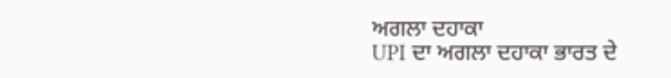ਅਗਲਾ ਦਹਾਕਾ
UPI ਦਾ ਅਗਲਾ ਦਹਾਕਾ ਭਾਰਤ ਦੇ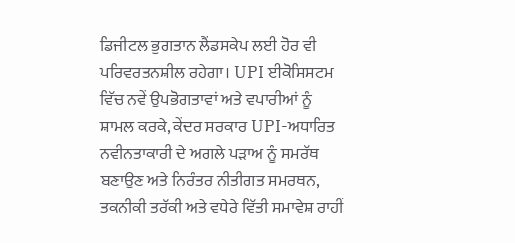ਡਿਜੀਟਲ ਭੁਗਤਾਨ ਲੈਂਡਸਕੇਪ ਲਈ ਹੋਰ ਵੀ ਪਰਿਵਰਤਨਸ਼ੀਲ ਰਹੇਗਾ। UPI ਈਕੋਸਿਸਟਮ ਵਿੱਚ ਨਵੇਂ ਉਪਭੋਗਤਾਵਾਂ ਅਤੇ ਵਪਾਰੀਆਂ ਨੂੰ ਸ਼ਾਮਲ ਕਰਕੇ, ਕੇਂਦਰ ਸਰਕਾਰ UPI-ਅਧਾਰਿਤ ਨਵੀਨਤਾਕਾਰੀ ਦੇ ਅਗਲੇ ਪੜਾਅ ਨੂੰ ਸਮਰੱਥ ਬਣਾਉਣ ਅਤੇ ਨਿਰੰਤਰ ਨੀਤੀਗਤ ਸਮਰਥਨ, ਤਕਨੀਕੀ ਤਰੱਕੀ ਅਤੇ ਵਧੇਰੇ ਵਿੱਤੀ ਸਮਾਵੇਸ਼ ਰਾਹੀਂ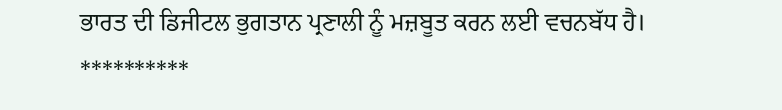ਭਾਰਤ ਦੀ ਡਿਜੀਟਲ ਭੁਗਤਾਨ ਪ੍ਰਣਾਲੀ ਨੂੰ ਮਜ਼ਬੂਤ ਕਰਨ ਲਈ ਵਚਨਬੱਧ ਹੈ।
**********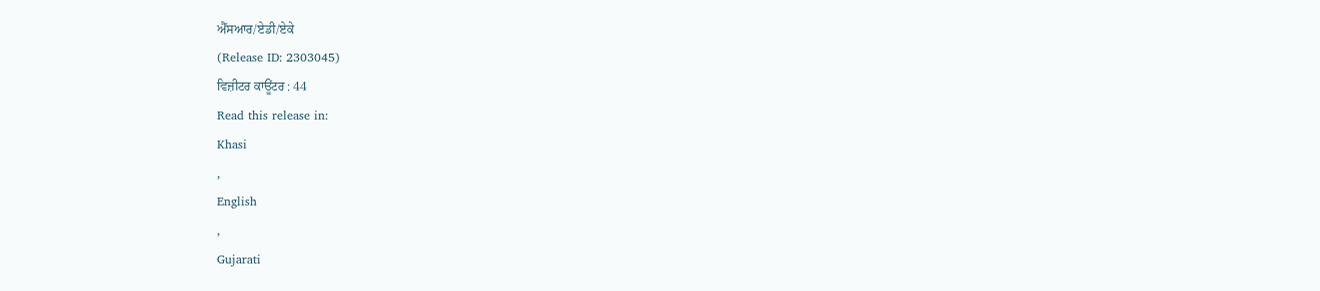ਐੱਸਆਰ/ਏਡੀ/ਏਕੇ
(Release ID: 2303045)
ਵਿਜ਼ੀਟਰ ਕਾਊਂਟਰ : 44
Read this release in:
Khasi
,
English
,
Gujarati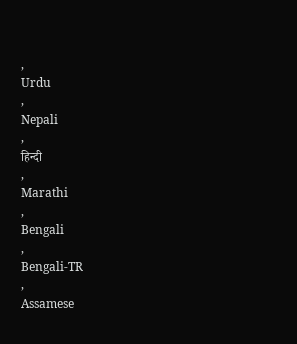,
Urdu
,
Nepali
,
हिन्दी
,
Marathi
,
Bengali
,
Bengali-TR
,
Assamese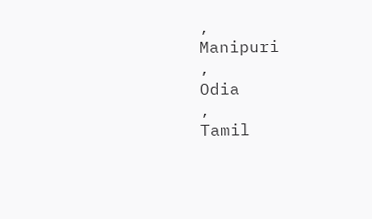,
Manipuri
,
Odia
,
Tamil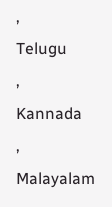,
Telugu
,
Kannada
,
Malayalam